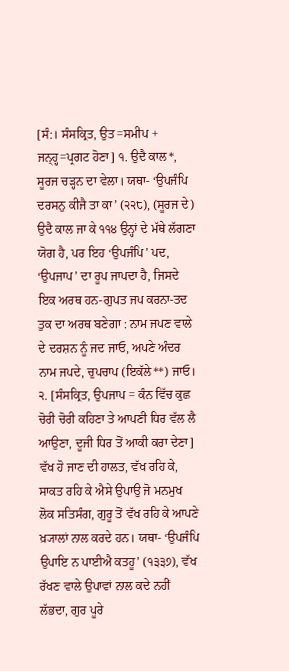[ਸੰ:। ਸੰਸਕ੍ਰਿਤ, ਉਤ=ਸਮੀਪ + ਜਨ੍ਹ੍ਹ=ਪ੍ਰਗਟ ਹੋਣਾ] ੧. ਉਦੈ ਕਾਲ*, ਸੂਰਜ ਚੜ੍ਹਨ ਦਾ ਵੇਲਾ। ਯਥਾ- ‘ਉਪਜੰਪਿ ਦਰਸਨੁ ਕੀਜੈ ਤਾ ਕਾ’ (੨੨੮), (ਸੂਰਜ ਦੇ) ਉਦੈ ਕਾਲ ਜਾ ਕੇ ੧੧੪ ਉਨ੍ਹਾਂ ਦੇ ਮੱਥੇ ਲੱਗਣਾ ਯੋਗ ਹੈ, ਪਰ ਇਹ ‘ਉਪਜੰਪਿ’ ਪਦ, ‘ਉਪਜਾਪ’ ਦਾ ਰੂਪ ਜਾਪਦਾ ਹੈ, ਜਿਸਦੇ ਇਕ ਅਰਥ ਹਨ-ਗੁਪਤ ਜਪ ਕਰਨਾ-ਤਦ ਤੁਕ ਦਾ ਅਰਥ ਬਣੇਗਾ : ਨਾਮ ਜਪਣ ਵਾਲੇ ਦੇ ਦਰਸ਼ਨ ਨੂੰ ਜਦ ਜਾਓ, ਅਪਣੇ ਅੰਦਰ ਨਾਮ ਜਪਦੇ, ਚੁਪਚਾਪ (ਇਕੱਲੇ**) ਜਾਓ। ੨. [ਸੰਸਕ੍ਰਿਤ, ਉਪਜਾਪ = ਕੰਨ ਵਿੱਚ ਕੁਛ ਚੋਰੀ ਚੋਰੀ ਕਹਿਣਾ ਤੇ ਆਪਣੀ ਧਿਰ ਵੱਲ ਲੈ ਆਉਣਾ, ਦੂਜੀ ਧਿਰ ਤੋਂ ਆਕੀ ਕਰਾ ਦੇਣਾ] ਵੱਖ ਹੋ ਜਾਣ ਦੀ ਹਾਲਤ, ਵੱਖ ਰਹਿ ਕੇ, ਸਾਕਤ ਰਹਿ ਕੇ ਐਸੇ ਉਪਾਉ ਜੋ ਮਨਮੁਖ ਲੋਕ ਸਤਿਸੰਗ, ਗੁਰੂ ਤੋਂ ਵੱਖ ਰਹਿ ਕੇ ਆਪਣੇ ਖ਼੍ਯਾਲਾਂ ਨਾਲ ਕਰਦੇ ਹਨ। ਯਥਾ- ‘ਉਪਜੰਪਿ ਉਪਾਇ ਨ ਪਾਈਐ ਕਤਹੂ’ (੧੩੩੭), ਵੱਖ ਰੱਖਣ ਵਾਲੇ ਉਪਾਵਾਂ ਨਾਲ ਕਦੇ ਨਹੀਂ ਲੱਭਦਾ, ਗੁਰ ਪੂਰੇ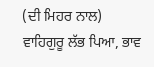(ਦੀ ਮਿਹਰ ਨਾਲ) ਵਾਹਿਗੁਰੂ ਲੱਭ ਪਿਆ, ਭਾਵ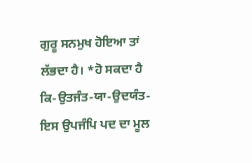ਗੁਰੂ ਸਨਮੁਖ ਹੋਇਆ ਤਾਂ ਲੱਭਦਾ ਹੈ। *ਹੋ ਸਕਦਾ ਹੈ ਕਿ-ਉਤਜੰਤ-ਯਾ-ਉਦਯੰਤ-ਇਸ ਉਪਜੰਪਿ ਪਦ ਦਾ ਮੂਲ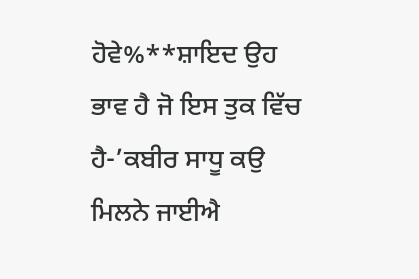ਹੋਵੇ%**ਸ਼ਾਇਦ ਉਹ ਭਾਵ ਹੈ ਜੋ ਇਸ ਤੁਕ ਵਿੱਚ ਹੈ-’ਕਬੀਰ ਸਾਧੂ ਕਉ ਮਿਲਨੇ ਜਾਈਐ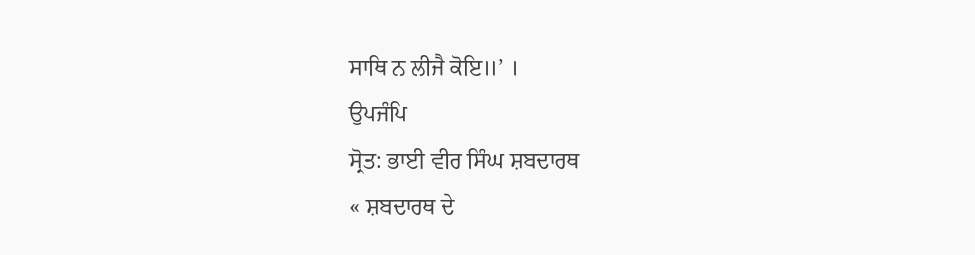ਸਾਥਿ ਨ ਲੀਜੈ ਕੋਇ॥’ ।
ਉਪਜੰਪਿ
ਸ੍ਰੋਤ: ਭਾਈ ਵੀਰ ਸਿੰਘ ਸ਼ਬਦਾਰਥ
« ਸ਼ਬਦਾਰਥ ਦੇ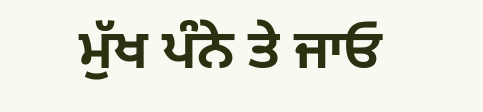ਮੁੱਖ ਪੰਨੇ ਤੇ ਜਾਓ